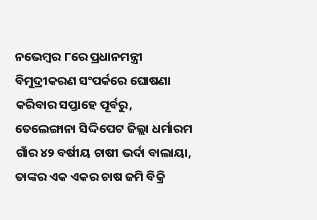ନଭେମ୍ବର ୮ରେ ପ୍ରଧାନମନ୍ତ୍ରୀ ବିମୁଦ୍ରୀକରଣ ସଂପର୍କରେ ଘୋଷଣା କରିବାର ସପ୍ତାହେ ପୂର୍ବରୁ, ତେଲେଙ୍ଗାନା ସିଦ୍ଦିପେଟ ଜିଲ୍ଲା ଧର୍ମାରମ ଗାଁର ୪୨ ବର୍ଷୀୟ ଚାଷୀ ଭର୍ଦା ବାଲାୟା, ତାଙ୍କର ଏକ ଏକର ଚାଷ ଜମି ବିକ୍ରି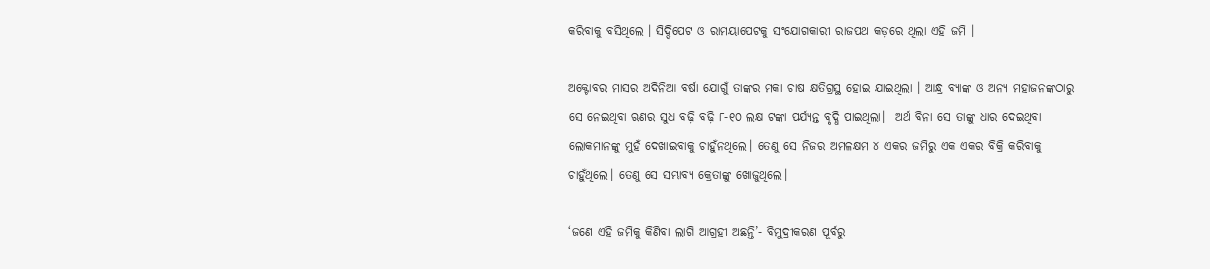କରିବାକୁ ବସିଥିଲେ । ସିଦ୍ଦିପେଟ ଓ ରାମୟାପେଟକୁ ସଂଯୋଗକାରୀ ରାଜପଥ କଡ଼ରେ ଥିଲା ଏହି ଜମି ।

ଅକ୍ଟୋବର ମାସର ଅଦିନିଆ ବର୍ଷା ଯୋଗୁଁ ତାଙ୍କର ମକା ଚାଷ କ୍ଷତିଗ୍ରସ୍ଥ ହୋଇ ଯାଇଥିଲା । ଆନ୍ଧ୍ର ବ୍ୟାଙ୍କ ଓ ଅନ୍ୟ ମହାଜନଙ୍କଠାରୁ ସେ ନେଇଥିବା ଋଣର ସୁଧ ବଢ଼ି ବଢ଼ି ୮-୧୦ ଲକ୍ଷ ଟଙ୍କା ପର୍ଯ୍ୟନ୍ତ ବୃଦ୍ଧି ପାଇଥିଲା।  ଅର୍ଥ ବିନା ସେ ତାଙ୍କୁ ଧାର ଦେଇଥିବା ଲୋକମାନଙ୍କୁ ମୁହଁ ଦେଖାଇବାକୁ ଚାହୁଁନଥିଲେ। ତେଣୁ ସେ ନିଜର ଅମଳକ୍ଷମ ୪ ଏକର ଜମିରୁ ଏକ ଏକର ବିକ୍ରି କରିବାକୁ ଚାହୁଁଥିଲେ। ତେଣୁ ସେ ସମ୍ଭାବ୍ୟ କ୍ରେତାଙ୍କୁ ଖୋଜୁଥିଲେ।

‘ଜଣେ ଏହି ଜମିକୁ କିଣିବା ଲାଗି ଆଗ୍ରହୀ ଅଛନ୍ତି’- ବିମୁଦ୍ରୀକରଣ ପୂର୍ବରୁ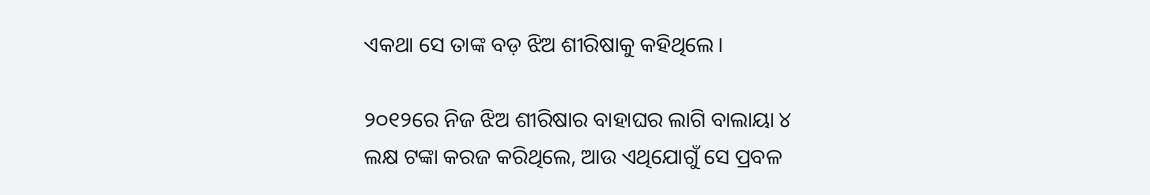ଏକଥା ସେ ତାଙ୍କ ବଡ଼ ଝିଅ ଶୀରିଷାକୁ କହିଥିଲେ।

୨୦୧୨ରେ ନିଜ ଝିଅ ଶୀରିଷାର ବାହାଘର ଲାଗି ବାଲାୟା ୪ ଲକ୍ଷ ଟଙ୍କା କରଜ କରିଥିଲେ, ଆଉ ଏଥିଯୋଗୁଁ ସେ ପ୍ରବଳ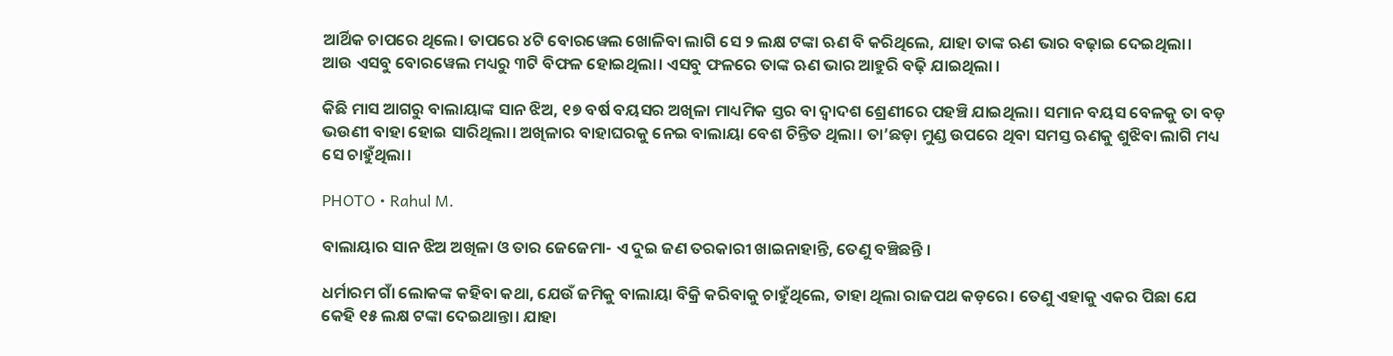ଆର୍ଥିକ ଚାପରେ ଥିଲେ। ତାପରେ ୪ଟି ବୋରୱେଲ ଖୋଳିବା ଲାଗି ସେ ୨ ଲକ୍ଷ ଟଙ୍କା ଋଣ ବି କରିଥିଲେ, ଯାହା ତାଙ୍କ ଋଣ ଭାର ବଢ଼ାଇ ଦେଇଥିଲା।  ଆଉ ଏସବୁ ବୋରୱେଲ ମଧ୍ୟରୁ ୩ଟି ବିଫଳ ହୋଇଥିଲା। ଏସବୁ ଫଳରେ ତାଙ୍କ ଋଣ ଭାର ଆହୁରି ବଢ଼ି ଯାଇଥିଲା ।

କିଛି ମାସ ଆଗରୁ ବାଲାୟାଙ୍କ ସାନ ଝିଅ, ୧୭ ବର୍ଷ ବୟସର ଅଖିଳା ମାଧ୍ୟମିକ ସ୍ତର ବା ଦ୍ୱାଦଶ ଶ୍ରେଣୀରେ ପହଞ୍ଚି ଯାଇଥିଲା। ସମାନ ବୟସ ବେଳକୁ ତା ବଡ଼ ଭଉଣୀ ବାହା ହୋଇ ସାରିଥିଲା। ଅଖିଳାର ବାହାଘରକୁ ନେଇ ବାଲାୟା ବେଶ ଚିନ୍ତିତ ଥିଲା। ତା’ଛଡ଼ା ମୁଣ୍ଡ ଉପରେ ଥିବା ସମସ୍ତ ଋଣକୁ ଶୁଝିବା ଲାଗି ମଧ୍ୟ ସେ ଚାହୁଁଥିଲା।

PHOTO • Rahul M.

ବାଲାୟାର ସାନ ଝିଅ ଅଖିଳା ଓ ତାର ଜେଜେମା- ଏ ଦୁଇ ଜଣ ତରକାରୀ ଖାଇନାହାନ୍ତି, ତେଣୁ ବଞ୍ଚିଛନ୍ତି ।

ଧର୍ମାରମ ଗାଁ ଲୋକଙ୍କ କହିବା କଥା, ଯେଉଁ ଜମିକୁ ବାଲାୟା ବିକ୍ରି କରିବାକୁ ଚାହୁଁଥିଲେ, ତାହା ଥିଲା ରାଜପଥ କଡ଼ରେ। ତେଣୁ ଏହାକୁ ଏକର ପିଛା ଯେ କେହି ୧୫ ଲକ୍ଷ ଟଙ୍କା ଦେଇଥାନ୍ତା। ଯାହା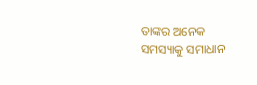ତାଙ୍କର ଅନେକ ସମସ୍ୟାକୁ ସମାଧାନ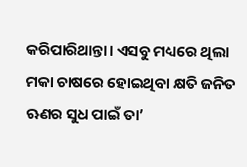କରିପାରିଥାନ୍ତା। ଏସବୁ ମଧ୍ୟରେ ଥିଲା ମକା ଚାଷରେ ହୋଇଥିବା କ୍ଷତି ଜନିତ ଋଣର ସୁଧ ପାଇଁ ତା’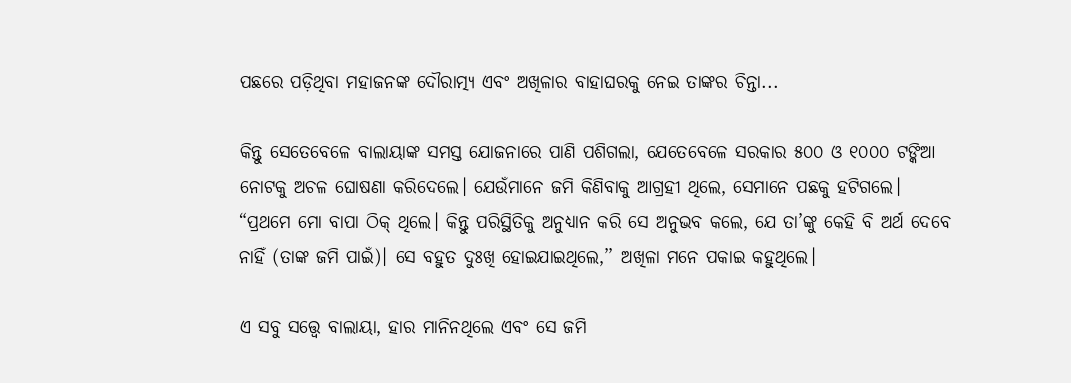ପଛରେ ପଡ଼ିଥିବା ମହାଜନଙ୍କ ଦୌରାତ୍ମ୍ୟ ଏବଂ ଅଖିଳାର ବାହାଘରକୁ ନେଇ ତାଙ୍କର ଚିନ୍ତା...

କିନ୍ତୁ ସେତେବେଳେ ବାଲାୟାଙ୍କ ସମସ୍ତ ଯୋଜନାରେ ପାଣି ପଶିଗଲା, ଯେତେବେଳେ ସରକାର ୫୦୦ ଓ ୧୦୦୦ ଟଙ୍କିଆ ନୋଟକୁ ଅଚଳ ଘୋଷଣା କରିଦେଲେ। ଯେଉଁମାନେ ଜମି କିଣିବାକୁ ଆଗ୍ରହୀ ଥିଲେ, ସେମାନେ ପଛକୁ ହଟିଗଲେ। “ପ୍ରଥମେ ମୋ ବାପା ଠିକ୍ ଥିଲେ। କିନ୍ତୁ ପରିସ୍ଥିତିକୁ ଅନୁଧ୍ୟାନ କରି ସେ ଅନୁଭବ କଲେ, ଯେ ତା’ଙ୍କୁ କେହି ବି ଅର୍ଥ ଦେବେ ନାହିଁ (ତାଙ୍କ ଜମି ପାଇଁ)। ସେ ବହୁତ ଦୁଃଖି ହୋଇଯାଇଥିଲେ,’’ ଅଖିଳା ମନେ ପକାଇ କହୁଥିଲେ।

ଏ ସବୁ ସତ୍ତ୍ୱେ ବାଲାୟା, ହାର ମାନିନଥିଲେ ଏବଂ ସେ ଜମି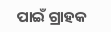ପାଇଁ ଗ୍ରାହକ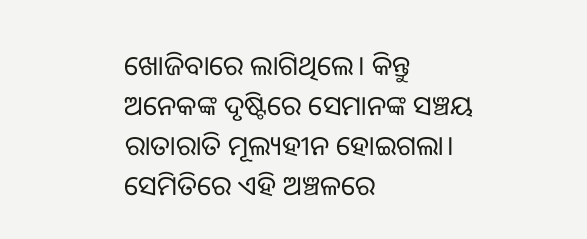ଖୋଜିବାରେ ଲାଗିଥିଲେ। କିନ୍ତୁ ଅନେକଙ୍କ ଦୃଷ୍ଟିରେ ସେମାନଙ୍କ ସଞ୍ଚୟ ରାତାରାତି ମୂଲ୍ୟହୀନ ହୋଇଗଲା। ସେମିତିରେ ଏହି ଅଞ୍ଚଳରେ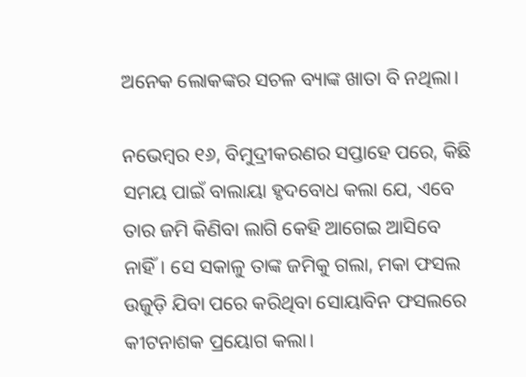ଅନେକ ଲୋକଙ୍କର ସଚଳ ବ୍ୟାଙ୍କ ଖାତା ବି ନଥିଲା।

ନଭେମ୍ବର ୧୬, ବିମୁଦ୍ରୀକରଣର ସପ୍ତାହେ ପରେ, କିଛି ସମୟ ପାଇଁ ବାଲାୟା ହୃଦବୋଧ କଲା ଯେ, ଏବେ ତାର ଜମି କିଣିବା ଲାଗି କେହି ଆଗେଇ ଆସିବେ ନାହିଁ। ସେ ସକାଳୁ ତାଙ୍କ ଜମିକୁ ଗଲା, ମକା ଫସଲ ଉଜୁଡ଼ି ଯିବା ପରେ କରିଥିବା ସୋୟାବିନ ଫସଲରେ କୀଟନାଶକ ପ୍ରୟୋଗ କଲା।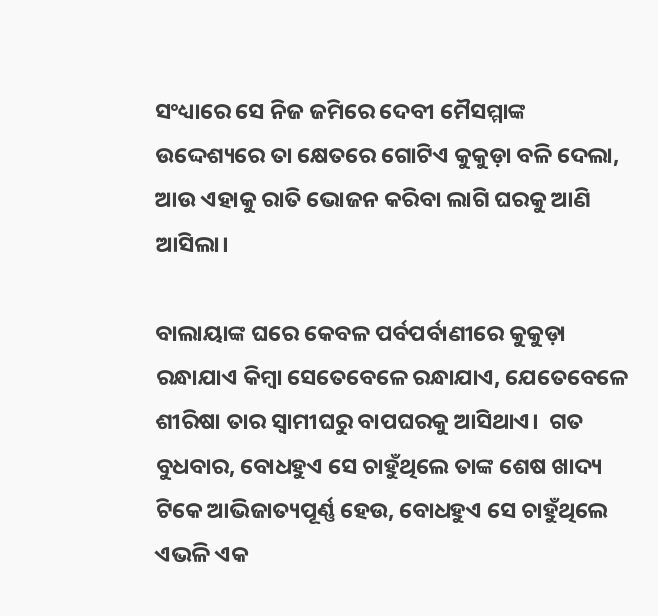ସଂଧ୍ୟାରେ ସେ ନିଜ ଜମିରେ ଦେବୀ ମୈସମ୍ମାଙ୍କ ଉଦ୍ଦେଶ୍ୟରେ ତା କ୍ଷେତରେ ଗୋଟିଏ କୁକୁଡ଼ା ବଳି ଦେଲା, ଆଉ ଏହାକୁ ରାତି ଭୋଜନ କରିବା ଲାଗି ଘରକୁ ଆଣି ଆସିଲା।

ବାଲାୟାଙ୍କ ଘରେ କେବଳ ପର୍ବପର୍ବାଣୀରେ କୁକୁଡ଼ା ରନ୍ଧାଯାଏ କିମ୍ବା ସେତେବେଳେ ରନ୍ଧାଯାଏ, ଯେତେବେଳେ ଶୀରିଷା ତାର ସ୍ୱାମୀଘରୁ ବାପଘରକୁ ଆସିଥାଏ।  ଗତ ବୁଧବାର, ବୋଧହୁଏ ସେ ଚାହୁଁଥିଲେ ତାଙ୍କ ଶେଷ ଖାଦ୍ୟ ଟିକେ ଆଭିଜାତ୍ୟପୂର୍ଣ୍ଣ ହେଉ, ବୋଧହୁଏ ସେ ଚାହୁଁଥିଲେ ଏଭଳି ଏକ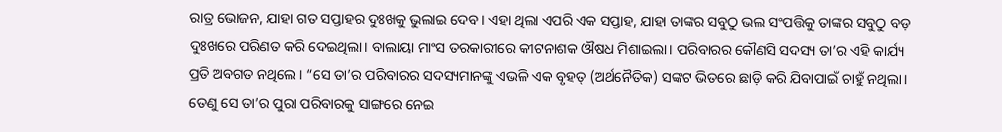ରାତ୍ର ଭୋଜନ, ଯାହା ଗତ ସପ୍ତାହର ଦୁଃଖକୁ ଭୁଲାଇ ଦେବ। ଏହା ଥିଲା ଏପରି ଏକ ସପ୍ତାହ, ଯାହା ତାଙ୍କର ସବୁଠୁ ଭଲ ସଂପତ୍ତିକୁ ତାଙ୍କର ସବୁଠୁ ବଡ଼ ଦୁଃଖରେ ପରିଣତ କରି ଦେଇଥିଲା। ବାଲାୟା ମାଂସ ତରକାରୀରେ କୀଟନାଶକ ଔଷଧ ମିଶାଇଲା। ପରିବାରର କୌଣସି ସଦସ୍ୟ ତା’ର ଏହି କାର୍ଯ୍ୟ ପ୍ରତି ଅବଗତ ନଥିଲେ। “ସେ ତା’ର ପରିବାରର ସଦସ୍ୟମାନଙ୍କୁ ଏଭଳି ଏକ ବୃହତ୍ (ଅର୍ଥନୈତିକ) ସଙ୍କଟ ଭିତରେ ଛାଡ଼ି କରି ଯିବାପାଇଁ ଚାହୁଁ ନଥିଲା। ତେଣୁ ସେ ତା’ର ପୁରା ପରିବାରକୁ ସାଙ୍ଗରେ ନେଇ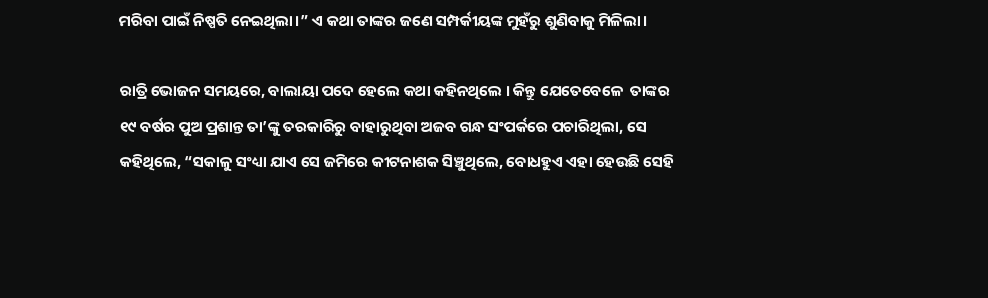ମରିବା ପାଇଁ ନିଷ୍ପତି ନେଇଥିଲା।” ଏ କଥା ତାଙ୍କର ଜଣେ ସମ୍ପର୍କୀୟଙ୍କ ମୁହଁରୁ ଶୁଣିବାକୁ ମିଳିଲା।

ରାତ୍ରି ଭୋଜନ ସମୟରେ, ବାଲାୟା ପଦେ ହେଲେ କଥା କହିନଥିଲେ । କିନ୍ତୁ ଯେତେବେଳେ  ତାଙ୍କର ୧୯ ବର୍ଷର ପୁଅ ପ୍ରଶାନ୍ତ ତା’ଙ୍କୁ ତରକାରିରୁ ବାହାରୁଥିବା ଅଜବ ଗନ୍ଧ ସଂପର୍କରେ ପଚାରିଥିଲା, ସେ କହିଥିଲେ, “ସକାଳୁ ସଂଧ୍ୟା ଯାଏ ସେ ଜମିରେ କୀଟନାଶକ ସିଞ୍ଚୁଥିଲେ, ବୋଧହୁଏ ଏହା ହେଉଛି ସେହି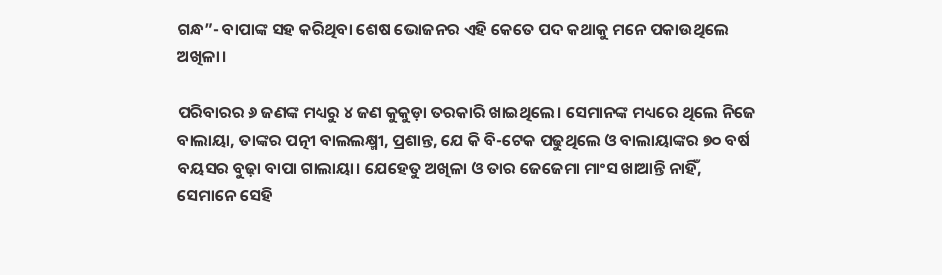ଗନ୍ଧ”- ବାପାଙ୍କ ସହ କରିଥିବା ଶେଷ ଭୋଜନର ଏହି କେତେ ପଦ କଥାକୁ ମନେ ପକାଉଥିଲେ ଅଖିଳା।

ପରିବାରର ୬ ଜଣଙ୍କ ମଧ୍ୟରୁ ୪ ଜଣ କୁକୁଡ଼ା ତରକାରି ଖାଇଥିଲେ। ସେମାନଙ୍କ ମଧ୍ୟରେ ଥିଲେ ନିଜେ ବାଲାୟା, ତାଙ୍କର ପତ୍ନୀ ବାଲଲକ୍ଷ୍ମୀ, ପ୍ରଶାନ୍ତ, ଯେ କି ବି-ଟେକ ପଢୁଥିଲେ ଓ ବାଲାୟାଙ୍କର ୭୦ ବର୍ଷ ବୟସର ବୁଢ଼ା ବାପା ଗାଲାୟା। ଯେହେତୁ ଅଖିଳା ଓ ତାର ଜେଜେମା ମାଂସ ଖାଆନ୍ତି ନାହିଁ, ସେମାନେ ସେହି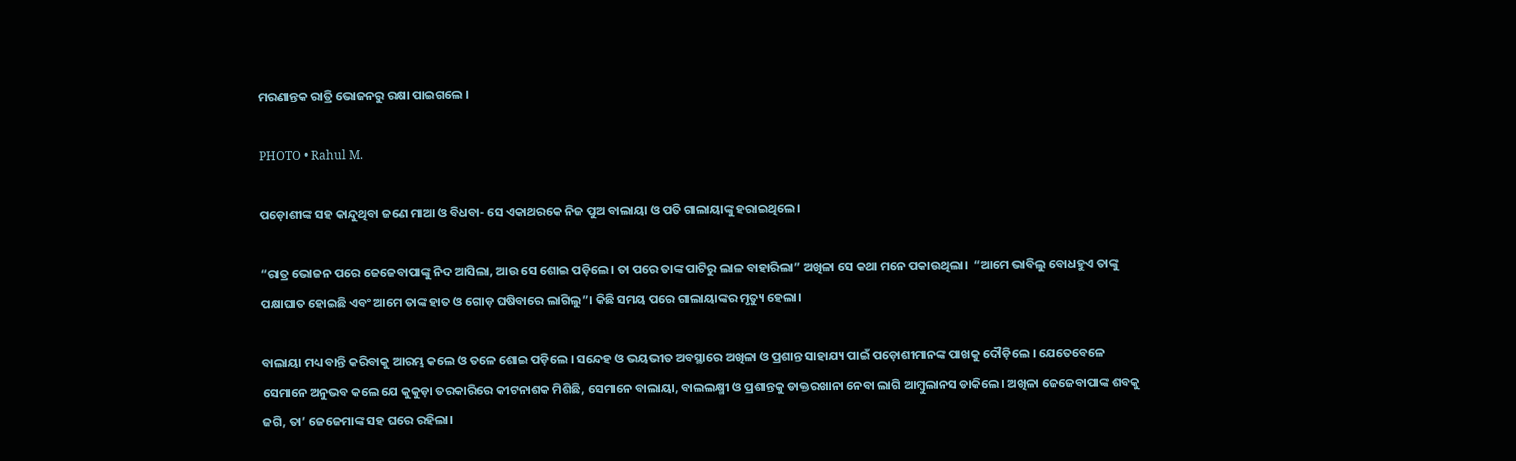ମରଣାନ୍ତକ ରାତ୍ରି ଭୋଜନରୁ ରକ୍ଷା ପାଇଗଲେ ।

PHOTO • Rahul M.

ପଡ଼ୋଶୀଙ୍କ ସହ କାନ୍ଦୁଥିବା ଜଣେ ମାଆ ଓ ବିଧବା- ସେ ଏକାଥରକେ ନିଜ ପୁଅ ବାଲାୟା ଓ ପତି ଗାଲାୟାଙ୍କୁ ହରାଇଥିଲେ।

“ରାତ୍ର ଭୋଜନ ପରେ ଜେଜେବାପାଙ୍କୁ ନିଦ ଆସିଲା, ଆଉ ସେ ଶୋଇ ପଡ଼ିଲେ। ତା ପରେ ତାଙ୍କ ପାଟିରୁ ଲାଳ ବାହାରିଲା” ଅଖିଳା ସେ କଥା ମନେ ପକାଉଥିଲା।  “ଆମେ ଭାବିଲୁ ବୋଧହୁଏ ତାଙ୍କୁ ପକ୍ଷାଘାତ ହୋଇଛି ଏବଂ ଆମେ ତାଙ୍କ ହାତ ଓ ଗୋଡ଼ ଘଷିବାରେ ଲାଗିଲୁ”। କିଛି ସମୟ ପରେ ଗାଲାୟାଙ୍କର ମୃତ୍ୟୁ ହେଲା।

ବାଲାୟା ମଧ୍ୟ ବାନ୍ତି କରିବାକୁ ଆରମ୍ଭ କଲେ ଓ ତଳେ ଶୋଇ ପଡ଼ିଲେ । ସନ୍ଦେହ ଓ ଭୟଭୀତ ଅବସ୍ଥାରେ ଅଖିଳା ଓ ପ୍ରଶାନ୍ତ ସାହାଯ୍ୟ ପାଇଁ ପଡ଼ୋଶୀମାନଙ୍କ ପାଖକୁ ଦୌଡ଼ିଲେ । ଯେତେବେଳେ ସେମାନେ ଅନୁଭବ କଲେ ଯେ କୁକୁଡ଼ା ତରକାରିରେ କୀଟନାଶକ ମିଶିଛି, ସେମାନେ ବାଲାୟା, ବାଲଲକ୍ଷ୍ମୀ ଓ ପ୍ରଶାନ୍ତକୁ ଡାକ୍ତରଖାନା ନେବା ଲାଗି ଆମ୍ବୁଲାନସ ଡାକିଲେ। ଅଖିଳା ଜେଜେବାପାଙ୍କ ଶବକୁ ଜଗି, ତା’ ଜେଜେମାଙ୍କ ସହ ଘରେ ରହିଲା।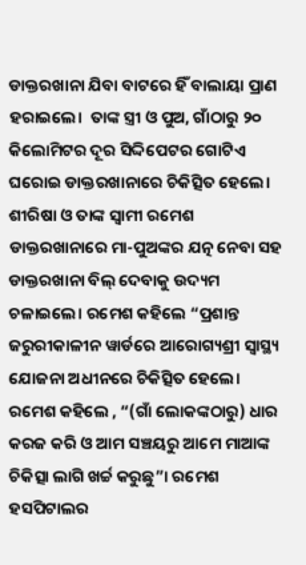ଡାକ୍ତରଖାନା ଯିବା ବାଟରେ ହିଁ ବାଲାୟା ପ୍ରାଣ ହରାଇଲେ।  ତାଙ୍କ ସ୍ତ୍ରୀ ଓ ପୁଅ, ଗାଁଠାରୁ ୨୦ କିଲୋମିଟର ଦୂର ସିଦ୍ଦିପେଟର ଗୋଟିଏ ଘରୋଇ ଡାକ୍ତରଖାନାରେ ଚିକିତ୍ସିତ ହେଲେ। ଶୀରିଷା ଓ ତାଙ୍କ ସ୍ୱାମୀ ରମେଶ ଡାକ୍ତରଖାନାରେ ମା-ପୁଅଙ୍କର ଯତ୍ନ ନେବା ସହ ଡାକ୍ତରଖାନା ବିଲ୍ ଦେବାକୁ ଉଦ୍ୟମ ଚଳାଇଲେ। ରମେଶ କହିଲେ “ପ୍ରଶାନ୍ତ ଜରୁରୀକାଳୀନ ୱାର୍ଡରେ ଆରୋଗ୍ୟଶ୍ରୀ ସ୍ୱାସ୍ଥ୍ୟ ଯୋଜନା ଅଧୀନରେ ଚିକିତ୍ସିତ ହେଲେ। ରମେଶ କହିଲେ , “(ଗାଁ ଲୋକଙ୍କଠାରୁ) ଧାର କରଜ କରି ଓ ଆମ ସଞ୍ଚୟରୁ ଆମେ ମାଆଙ୍କ ଚିକିତ୍ସା ଲାଗି ଖର୍ଚ୍ଚ କରୁଛୁ”। ରମେଶ ହସପିଟାଲର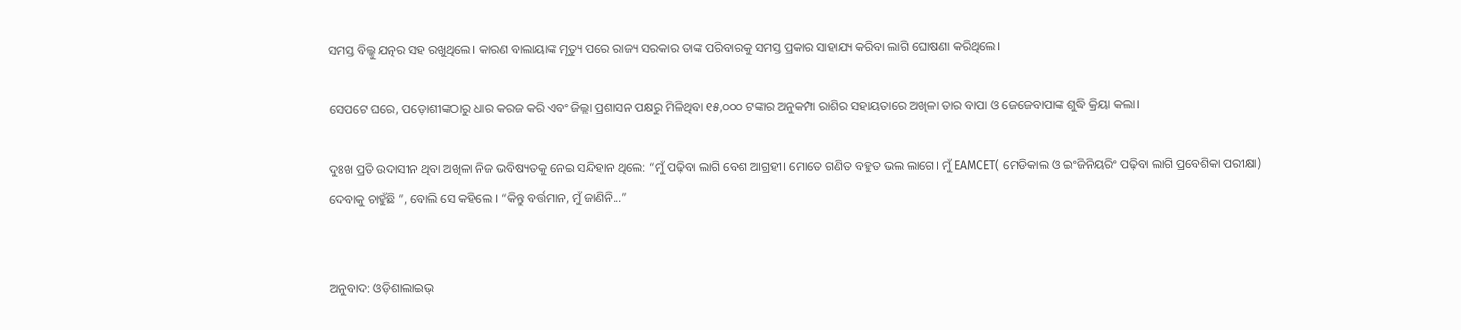ସମସ୍ତ ବିଲ୍କୁ ଯତ୍ନର ସହ ରଖୁଥିଲେ। କାରଣ ବାଲାୟାଙ୍କ ମୃତ୍ୟୁ ପରେ ରାଜ୍ୟ ସରକାର ତାଙ୍କ ପରିବାରକୁ ସମସ୍ତ ପ୍ରକାର ସାହାଯ୍ୟ କରିବା ଲାଗି ଘୋଷଣା କରିଥିଲେ।

ସେପଟେ ଘରେ, ପଡ଼ୋଶୀଙ୍କଠାରୁ ଧାର କରଜ କରି ଏବଂ ଜିଲ୍ଲା ପ୍ରଶାସନ ପକ୍ଷରୁ ମିଳିଥିବା ୧୫,୦୦୦ ଟଙ୍କାର ଅନୁକମ୍ପା ରାଶିର ସହାୟତାରେ ଅଖିଳା ତାର ବାପା ଓ ଜେଜେବାପାଙ୍କ ଶୁଦ୍ଧି କ୍ରିୟା କଲା।

ଦୁଃଖ ପ୍ରତି ଉଦାସୀନ ଥିବା ଅଖିଳା ନିଜ ଭବିଷ୍ୟତକୁ ନେଇ ସନ୍ଦିହାନ ଥିଲେ: “ମୁଁ ପଢ଼ିବା ଲାଗି ବେଶ ଆଗ୍ରହୀ। ମୋତେ ଗଣିତ ବହୁତ ଭଲ ଲାଗେ। ମୁଁ EAMCET( ମେଡିକାଲ ଓ ଇଂଜିନିୟରିଂ ପଢ଼ିବା ଲାଗି ପ୍ରବେଶିକା ପରୀକ୍ଷା) ଦେବାକୁ ଚାହୁଁଛି ”, ବୋଲି ସେ କହିଲେ । “କିନ୍ତୁ ବର୍ତ୍ତମାନ, ମୁଁ ଜାଣିନି...”


ଅନୁବାଦ: ଓଡ଼ିଶାଲାଇଭ୍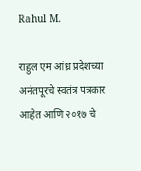Rahul M.

राहुल एम आंध्र प्रदेशच्या अनंतपूरचे स्वतंत्र पत्रकार आहेत आणि २०१७ चे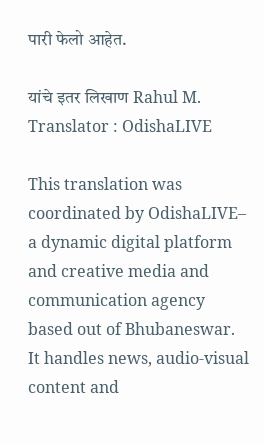पारी फेलो आहेत.

यांचे इतर लिखाण Rahul M.
Translator : OdishaLIVE

This translation was coordinated by OdishaLIVE– a dynamic digital platform and creative media and communication agency based out of Bhubaneswar. It handles news, audio-visual content and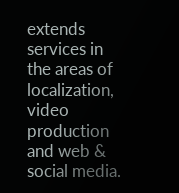extends services in the areas of localization, video production and web & social media.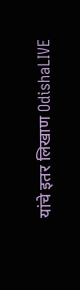यांचे इतर लिखाण OdishaLIVE